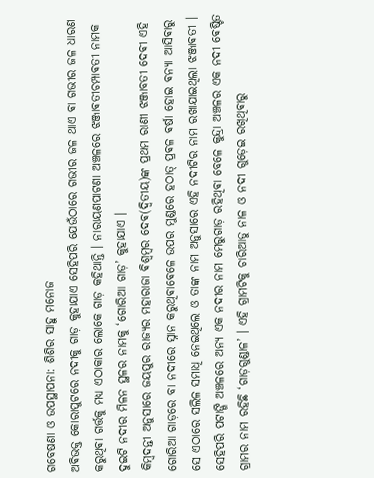ଗବେଷଣା ଓ ଉପସ୍ଥାପନା: ଶିଶିର ସାହୁ ମନୋଜ
ଅଵିଭକ୍ତ କୋରାପୁଟରେ ନଦୀକୁ ଗାଡ଼ କୁହାଯାଏ ସେହିପରି ଯେଉଁଠାରେ ଗଭୀର ଜଳ ଥାଏ ଵା ଗଭୀର ଜଳ ଧାରଣ କରୁଥିଵା ଗର୍ତ୍ତକୁ ମଧ୍ୟ ଏଠାକାର ଲୋକେ ଗାଡ଼ କହିଥାନ୍ତି । ନାରାୟଣପାଟଣା ଅଞ୍ଚଳରେ ଝଞ୍ଜାଵତୀଚମ୍ପାଵତୀ ନାମକ ଦୁଇଟି ନଦୀର ମିଳନ ସ୍ଥଳର ନାମକୁ ‘ଗୋରିଆ ଗାଡ଼’ କୁହାଯାଏ ।
କିମ୍ବଦନ୍ତୀ ଅନୁସାରେ ଜୟପୁର ରାଜ୍ୟର ମହାରାଜା ଵିଶ୍ବମ୍ବର ଦେଵ(ଦ୍ୱିତୀୟ)ଙ୍କ ପ୍ରଥମ ରାଣୀ ଝଞ୍ଜାବତୀ ଦେଵୀ ଏହି ଗୋରିଆ ଗାଡ଼ରେ ବା ନଦୀରେ ସ୍ନାନ କରୁଥିଵାଵେଳେ ଉପର ମୁଣ୍ଡରେ ହଠାତ୍ ପ୍ରଵଳ ଵର୍ଷା ହୋଇ ଵନ୍ୟା ଆସିଵାରୁ ସେ ଏଠାରେ ସଲିଳ ସମାଧି ନେଇଥିଲେ ଓ ତାଙ୍କ ନାମ ଅନୁସାରେ ଏହି ନଦୀଟିର ନାମ ରଖାଯାଇଥିଲା ଝଞ୍ଜାଵତୀ ।
ସେହିପରି ପଟାଙ୍ଗି ଅଞ୍ଚଳରେ ଅନ୍ୟ ଏକ ନଦୀର ନାମ ମେରୁଗାଡ଼ ରହିଥିଵା ବେଳେ କୁନ୍ଦ୍ରା ଅଞ୍ଚଳର ଏକ ନଦୀ ଵେଷ୍ଟିତ ଗ୍ରାମର ନାମ ରହିଛି ‘ଗାଡ଼ଗୁଣ୍ଡାଳ’ । ଏହି ଗ୍ରାମଟିକୁ ଚାରିଆଡୁ ନାଳ ଓ ନଦୀ ଗୁଡ଼େଇ ରଖିଥିଵାରୁ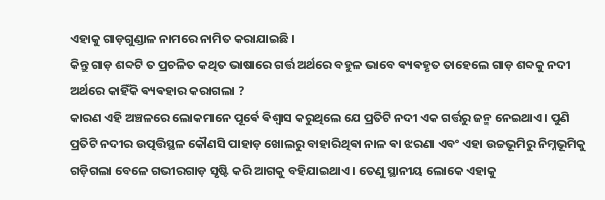ଏହାକୁ ଗାଡ଼ଗୁଣ୍ଡାଳ ନାମରେ ନାମିତ କରାଯାଇଛି ।
କିନ୍ତୁ ଗାଡ଼ ଶବ୍ଦଟି ତ ପ୍ରଚଳିତ କଥିତ ଭାଷାରେ ଗର୍ତ୍ତ ଅର୍ଥରେ ବହୁଳ ଭାବେ ଵ୍ୟଵହୃତ ତାହେଲେ ଗାଡ଼ ଶବ୍ଦକୁ ନଦୀ ଅର୍ଥରେ କାହିଁକି ଵ୍ୟଵହାର କରାଗଲା ?
କାରଣ ଏହି ଅଞ୍ଚଳରେ ଲୋକମାନେ ପୂର୍ଵେ ଵିଶ୍ଵାସ କରୁଥିଲେ ଯେ ପ୍ରତିଟି ନଦୀ ଏକ ଗର୍ତ୍ତରୁ ଜନ୍ମ ନେଇଥାଏ । ପୁଣି ପ୍ରତିଟି ନଦୀର ଉତ୍ପତ୍ତିସ୍ଥଳ କୌଣସି ପାହାଡ଼ ଖୋଲରୁ ବାହାରିଥିଵା ନାଳ ଵା ଝରଣା ଏବଂ ଏହା ଉଚ୍ଚଭୂମିରୁ ନିମ୍ନଭୂମିକୁ ଗଡ଼ିଗଲା ବେଳେ ଗଭୀରଗାଡ଼ ସୃଷ୍ଟି କରି ଆଗକୁ ବହିଯାଇଥାଏ । ତେଣୁ ସ୍ଥାନୀୟ ଲୋକେ ଏହାକୁ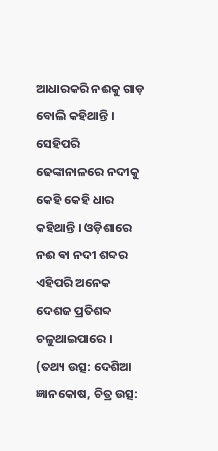ଆଧାରକରି ନଈକୁ ଗାଡ଼ ବୋଲି କହିଥାନ୍ତି । ସେହିପରି ଢେଙ୍କାନାଳରେ ନଦୀକୁ କେହି କେହି ଧାର କହିଥାନ୍ତି । ଓଡ଼ିଶାରେ ନଈ ଵା ନଦୀ ଶବ୍ଦର ଏହିପରି ଅନେକ ଦେଶଜ ପ୍ରତିଶବ୍ଦ ଚଳୁଥାଇପାରେ ।
(ତଥ୍ୟ ଉତ୍ସ: ଦେଶିଆ ଜ୍ଞାନକୋଷ, ଚିତ୍ର ଉତ୍ସ: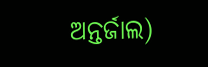ଅନ୍ତର୍ଜାଲ)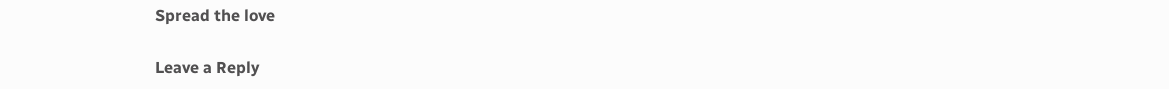Spread the love

Leave a Reply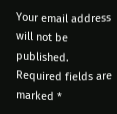Your email address will not be published. Required fields are marked *